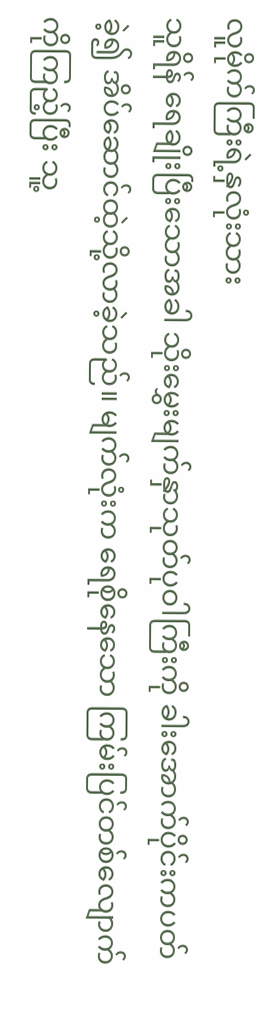လူမိုက်ကြီးရဲ့နှလုံးသား
သူရိန် ရေချိုးပြီးသောအခါ သိုးမွှေးမျက်နှာသုတ်ပုဝါကြီးကို ခါးအောက်ပိုင်းကပတ်ခဲ့၍ အိပ်ဆောင်ထဲ့သို့လာခဲ့သည်။ မျက်လုံးက ရေစိုနေသော ကြမ်းပြင်တစ်လျောက်ကိုကြည့်ပြီး သူ့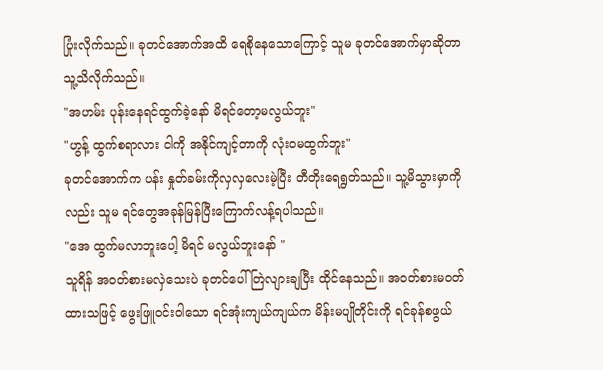ပြုံးလိုက်သည်။ ခုတင်အောက်အထိ ရေစိုနေသောကြောင့် သူမ ခုတင်အောက်မှာဆိုတာ သူ့သိလိုက်သည်။
"အဟမ်း ပုန်းနေရင်ထွက်ခဲ့နော် မိရင်တော့မလွယ်ဘူး"
"ဟွန့် ထွက်စရာလား ငါကို အနိုင်ကျင့်တာကို လုံးဝမထွက်ဘူး"
ခုတင်အောက်က ပန်း နှုတ်ခမ်းကိုလှလှလေးမဲ့ပြီး တီတိုးရေရွတ်သည်။ သူ့မိသွားမှာကိုလည်း သူမ ရင်တွေအခုန်မြန်ပြီးကြောက်လန့်ရပါသည်။
"အေ ထွက်မလာဘူးပေါ့ မိရင် မလွယ်ဘူးနော် "
သူရိန် အဝတ်စားမလှဲသေးပဲ ခုတင်ပေါ်တြဲလျားချပြီး ထိုင်နေသည်။ အဝတ်စားမဝတ်ထားသဖြင့် ဖွေးဖြူဝင်းဝါသော ရင်အုံးကျယ်ကျယ်က မိန်းမပျိုတိုင်းကို ရင်ခုန်စဖွယ်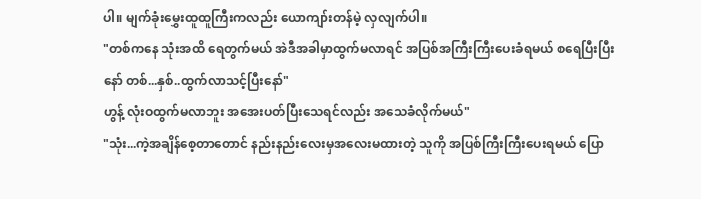ပါ။ မျက်ခုံးမွှေးထူထူကြီးကလည်း ယောကျာ်းတန်မဲ့ လှလျက်ပါ။
"တစ်ကနေ သုံးအထိ ရေတွက်မယ် အဲဒီအခါမှာထွက်မလာရင် အပြစ်အကြီးကြီးပေးခံရမယ် စရေပြီးပြီးနော် တစ်...နှစ်..ထွက်လာသင့်ပြီးနော်"
ဟွန့် လုံးဝထွက်မလာဘူး အအေးပတ်ပြီးသေရင်လည်း အသေခံလိုက်မယ်"
"သုံး...ကဲ့အချိန်စေ့တာတောင် နည်းနည်းလေးမှအလေးမထားတဲ့ သူကို အပြစ်ကြီးကြီးပေးရမယ် ပြော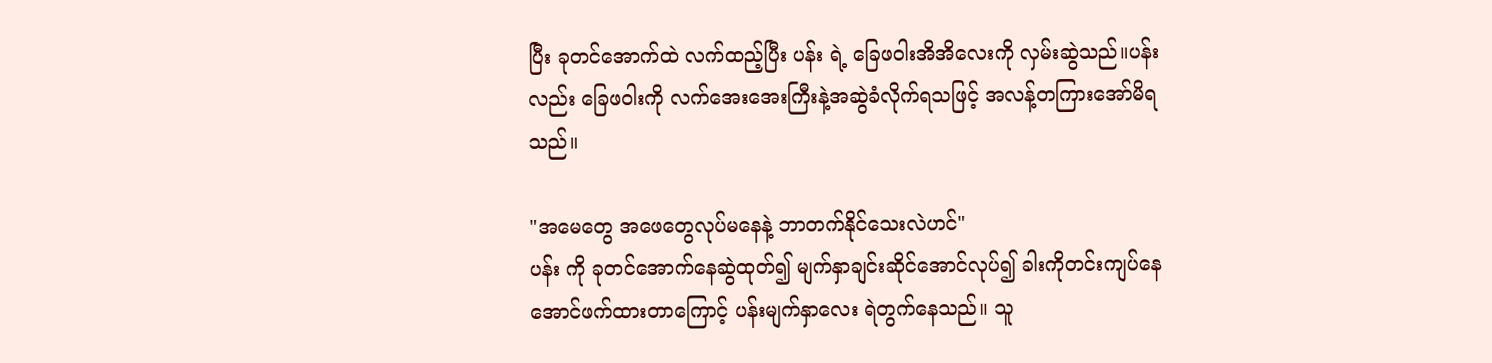ပြီး ခုတင်အောက်ထဲ လက်ထည့်ပြီး ပန်း ရဲ့ ခြေဖဝါးအိအိလေးကို လှမ်းဆွဲသည်။ပန်း လည်း ခြေဖဝါးကို လက်အေးအေးကြီးနဲ့အဆွဲခံလိုက်ရသဖြင့် အလန့်တကြားအော်မိရသည်။

"အမေတွေ အဖေတွေလုပ်မနေနဲ့ ဘာတက်နိုင်သေးလဲဟင်"
ပန်း ကို ခုတင်အောက်နေဆွဲထုတ်၍ မျက်နှာချင်းဆိုင်အောင်လုပ်၍ ခါးကိုတင်းကျပ်နေအောင်ဖက်ထားတာကြောင့် ပန်းမျက်နှာလေး ရဲတွက်နေသည်။ သူ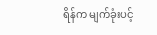ရိန်က မျက်ခုံးပင့်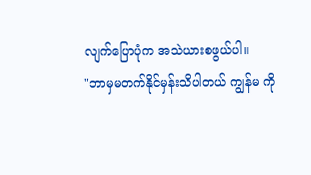လျက်ပြောပုံက အသဲယားစဖွယ်ပါ။
"ဘာမှမတက်နိုင်မှန်းသိပါတယ် ကျွန်မ ကို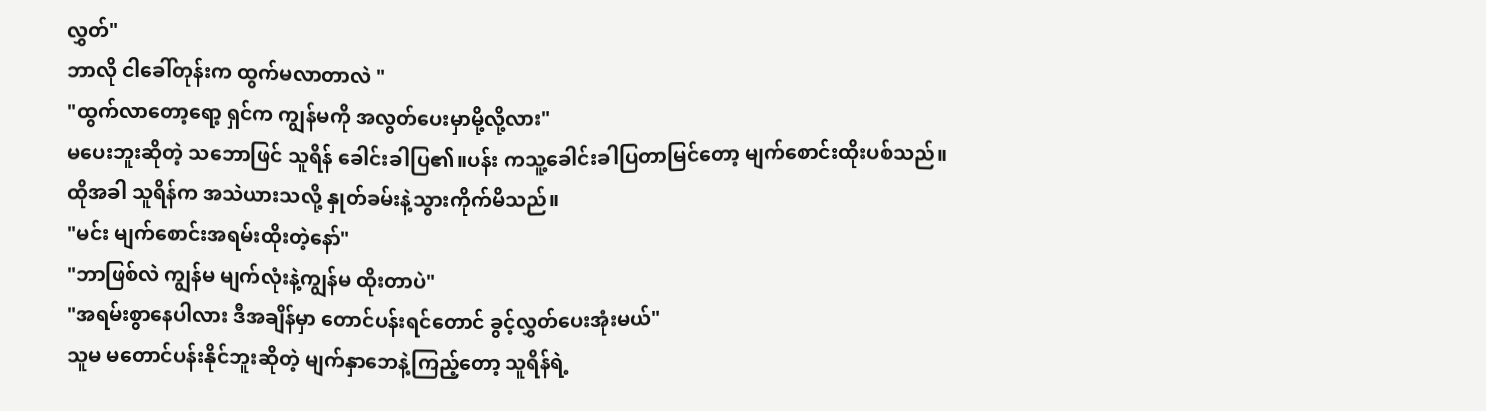လွှတ်"
ဘာလို ငါခေါ်တုန်းက ထွက်မလာတာလဲ "
"ထွက်လာတော့ရော့ ရှင်က ကျွန်မကို အလွတ်ပေးမှာမို့လို့လား"
မပေးဘူးဆိုတဲ့ သဘောဖြင် သူရိန် ခေါင်းခါပြ၏။ပန်း ကသူ့ခေါင်းခါပြတာမြင်တော့ မျက်စောင်းထိုးပစ်သည်။ ထိုအခါ သူရိန်က အသဲယားသလို့ နှုတ်ခမ်းနဲ့သွားကိုက်မိသည်။
"မင်း မျက်စောင်းအရမ်းထိုးတဲ့နော်"
"ဘာဖြစ်လဲ ကျွန်မ မျက်လုံးနဲ့ကျွန်မ ထိုးတာပဲ"
"အရမ်းစွာနေပါလား ဒီအချိန်မှာ တောင်ပန်းရင်တောင် ခွင့်လွှတ်ပေးအုံးမယ်"
သူမ မတောင်ပန်းနိုင်ဘူးဆိုတဲ့ မျက်နှာဘေနဲ့ကြည့်တော့ သူရိန်ရဲ့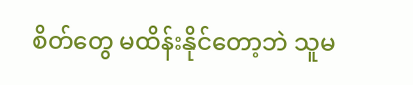စိတ်တွေ မထိန်းနိုင်တော့ဘဲ သူမ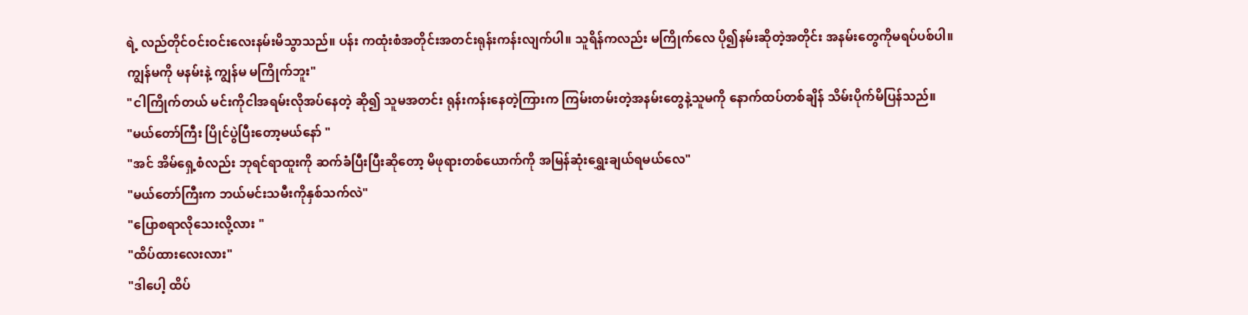ရဲ့ လည်တိုင်ဝင်းဝင်းလေးနမ်းမိသွာသည်။ ပန်း ကထုံးစံအတိုင်းအတင်းရုန်းကန်းလျက်ပါ။ သူရိန်ကလည်း မကြိုက်လေ ပို၍နမ်းဆိုတဲ့အတိုင်း အနမ်းတွေကိုမရပ်ပစ်ပါ။
ကျွန်မကို မနမ်းနဲ့ ကျွန်မ မကြိုက်ဘူး"
"ငါကြိုက်တယ် မင်းကိုငါအရမ်းလိုအပ်နေတဲ့ ဆို၍ သူမအတင်း ရုန်းကန်းနေတဲ့ကြားက ကြမ်းတမ်းတဲ့အနမ်းတွေနဲ့သူမကို နောက်ထပ်တစ်ချိန် သိမ်းပိုက်မိပြန်သည်။
"မယ်တော်ကြီး ပြိုင်ပွဲပြီးတော့မယ်နော် "
"အင် အိမ်ရှေ့စံလည်း ဘုရင်ရာထူးကို ဆက်ခံပြီးပြီးဆိုတော့ မိဖုရားတစ်ယောက်ကို အမြန်ဆုံးရွှေးချယ်ရမယ်လေ"
"မယ်တော်ကြီးက ဘယ်မင်းသမီးကိုနှစ်သက်လဲ"
"ပြောစရာလိုသေးလို့လား "
"ထိပ်ထားလေးလား"
"ဒါပေါ့ ထိပ်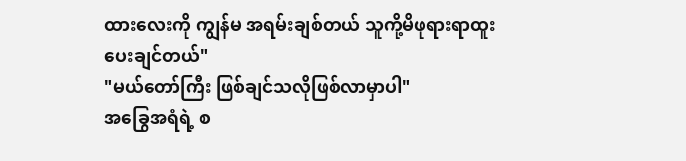ထားလေးကို ကျွန်မ အရမ်းချစ်တယ် သူကို့မိဖုရားရာထူးပေးချင်တယ်"
"မယ်တော်ကြီး ဖြစ်ချင်သလိုဖြစ်လာမှာပါ"
အခြွေအရံရဲ့ စ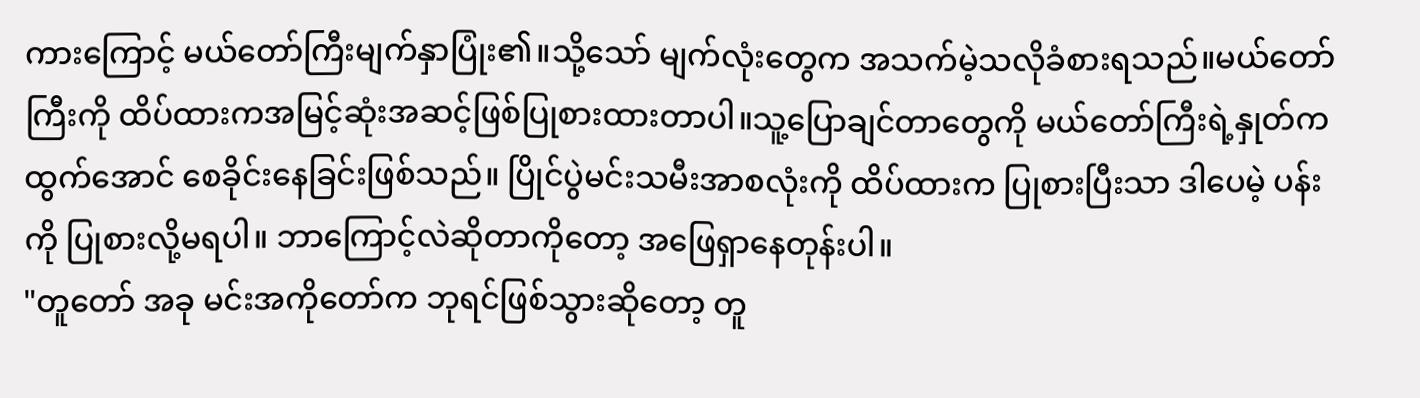ကားကြောင့် မယ်တော်ကြီးမျက်နှာပြုံး၏။သို့သော် မျက်လုံးတွေက အသက်မဲ့သလိုခံစားရသည်။မယ်တော်ကြီးကို ထိပ်ထားကအမြင့်ဆုံးအဆင့်ဖြစ်ပြုစားထားတာပါ။သူ့ပြောချင်တာတွေကို မယ်တော်ကြီးရဲ့နှုတ်ကထွက်အောင် စေခိုင်းနေခြင်းဖြစ်သည်။ ပြိုင်ပွဲမင်းသမီးအာစလုံးကို ထိပ်ထားက ပြုစားပြီးသာ ဒါပေမဲ့ ပန်းကို ပြုစားလို့မရပါ။ ဘာကြောင့်လဲဆိုတာကိုတော့ အဖြေရှာနေတုန်းပါ။
"တူတော် အခု မင်းအကိုတော်က ဘုရင်ဖြစ်သွားဆိုတော့ တူ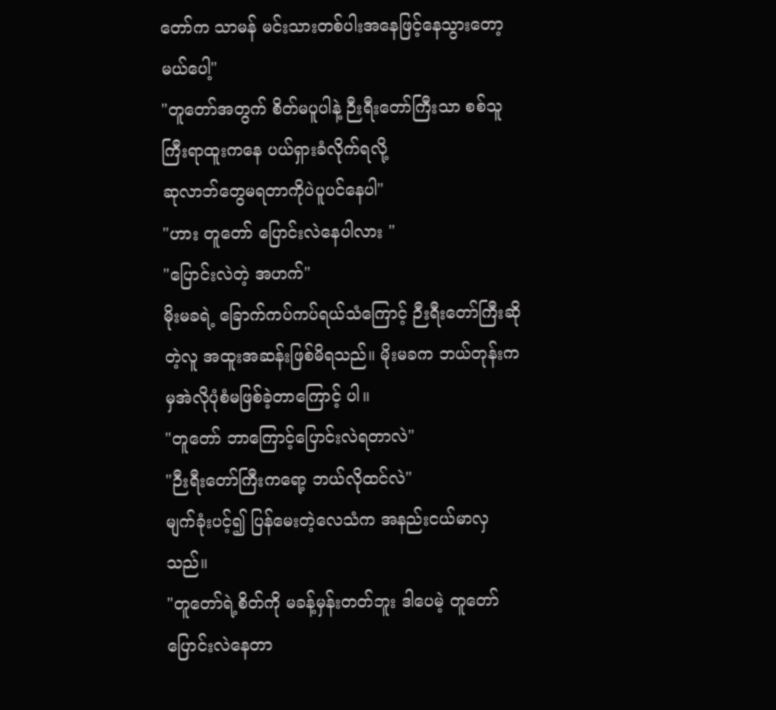တော်က သာမန် မင်းသားတစ်ပါးအနေဖြင့်နေသွားတော့မယ်ပေါ့"
"တူတော်အတွက် စိတ်မပူပါနဲ့ ဉီးရီးတော်ကြီးသာ စစ်သူကြီးရာထူးကနေ ပယ်ရှားခံလိုက်ရလို့
ဆုလာဘ်တွေမရတာကိုပဲပူပင်နေပါ"
"ဟား တူတော် ပြောင်းလဲနေပါလား "
"ပြောင်းလဲတဲ့ အဟက်"
မိုးမခရဲ့ ခြောက်ကပ်ကပ်ရယ်သံကြောင့် ဉီးရီးတော်ကြီးဆိုတဲ့လူ အထူးအဆန်းဖြစ်မိရသည်။ မိုးမခက ဘယ်တုန်းကမှအဲလိုပုံစံမဖြစ်ခဲ့တာကြောင့် ပါ။
"တူတော် ဘာကြောင့်ပြောင်းလဲရတာလဲ"
"ဉီးရီးတော်ကြီးကရော့ ဘယ်လိုထင်လဲ"
မျက်ခုံးပင့်၍ ပြန်မေးတဲ့လေသံက အနည်းငယ်မာလှသည်။
"တူတော်ရဲ့စိတ်ကို မခန့်မှန်းတတ်ဘူး ဒါပေမဲ့ တူတော်ပြောင်းလဲနေတာ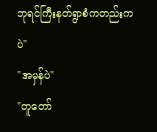ဘုရင်ကြီးနတ်ရွာစံကတည်းကပဲ"
"အမှန်ပဲ"
"တူတော်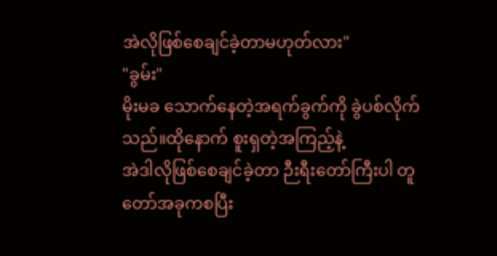အဲလိုဖြစ်စေချင်ခဲ့တာမဟုတ်လား"
"ခွမ်း"
မိုးမခ သောက်နေတဲ့အရက်ခွက်ကို ခွဲပစ်လိုက်သည်။ထိုနောက် စူးရှတဲ့အကြည့်နဲ့
အဲဒါလိုဖြစ်စေချင်ခဲ့တာ ဉီးရီးတော်ကြီးပါ တူတော်အခုကစပြီး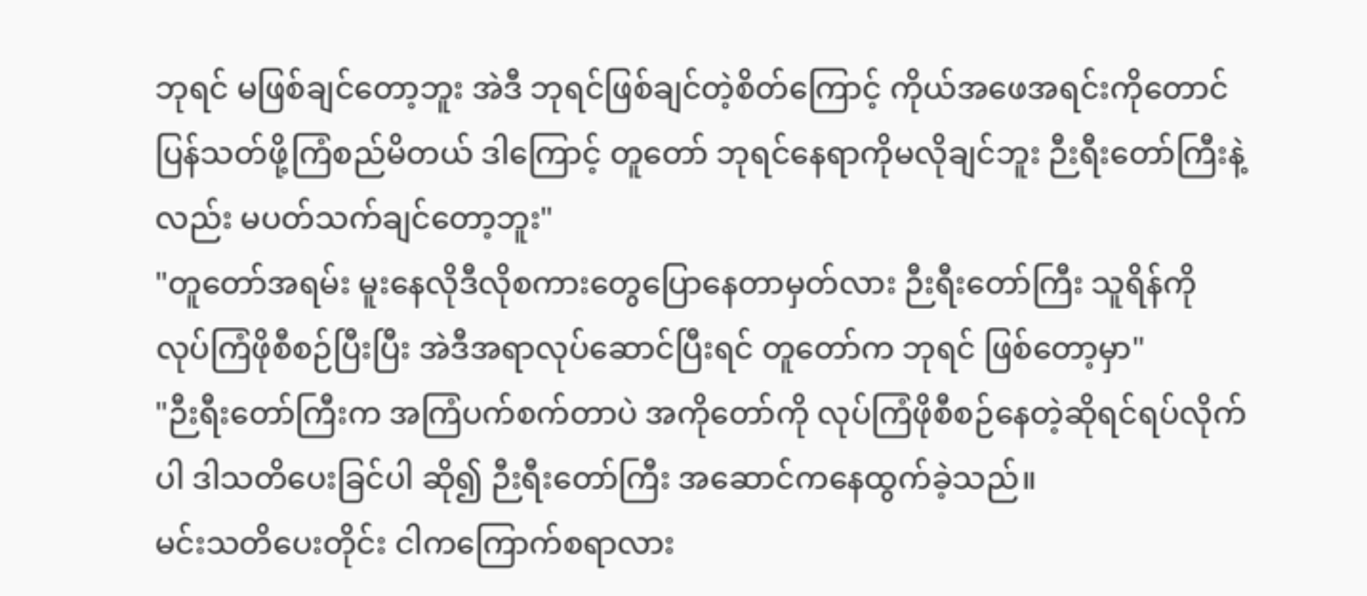ဘုရင် မဖြစ်ချင်တော့ဘူး အဲဒီ ဘုရင်ဖြစ်ချင်တဲ့စိတ်ကြောင့် ကိုယ်အဖေအရင်းကိုတောင် ပြန်သတ်ဖို့ကြံစည်မိတယ် ဒါကြောင့် တူတော် ဘုရင်နေရာကိုမလိုချင်ဘူး ဉီးရီးတော်ကြီးနဲ့လည်း မပတ်သက်ချင်တော့ဘူး"
"တူတော်အရမ်း မူးနေလိုဒီလိုစကားတွေပြောနေတာမှတ်လား ဉီးရီးတော်ကြီး သူရိန်ကို လုပ်ကြံဖိုစီစဉ်ပြီးပြီး အဲဒီအရာလုပ်ဆောင်ပြီးရင် တူတော်က ဘုရင် ဖြစ်တော့မှာ"
"ဉီးရီးတော်ကြီးက အကြံပက်စက်တာပဲ အကိုတော်ကို လုပ်ကြံဖိုစီစဉ်နေတဲ့ဆိုရင်ရပ်လိုက်ပါ ဒါသတိပေးခြင်ပါ ဆို၍ ဉီးရီးတော်ကြီး အဆောင်ကနေထွက်ခဲ့သည်။
မင်းသတိပေးတိုင်း ငါကကြောက်စရာလား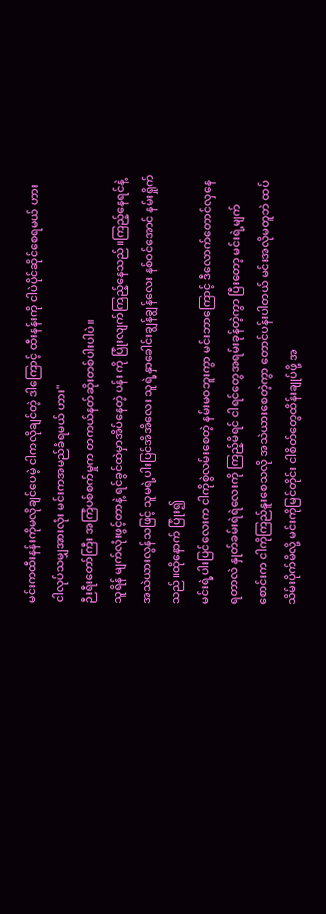မင်းကထီးနန်းကိုမလိုချင်ပေမဲ့ ငါကလိုချင်တဲ့ ဒါကြောင့် ထီးနန်းကို ငါပဲပိုင်ဆိုင်စေရမယ် ဟား ငါလုပ်သမျှအားလုံး မင်းကအမည်ခံရမယ် ဟား"
ဉီးရီးတော်ကြီး အကြံပစ်စက်မှုက တကယ်နတ်ဆိုးတစ်ပါးပါပဲ။
သူရိန် မျက်လုံးဖွင့်တာနဲ့ ရင်ခွင်ထဲမှာအိပ်နေတဲ့ ပန်း ကို ပြုံးလျက်ကြည့်နေသည်။ကြည့်နေရင်နဲ့ အသဲယားလွန်သဖြင့် သူမရဲ့ပါးပြင်အိအိလေး သူရဲ့နှာခေါင်းချွန်ချွန်လေး နစ်ဝင်အောင် နမ်းရှိုက်သည်။ထိုနောက် ပြုံး၍
မင်းရဲ့ပါးပြင်လေးက ငါကိုစွဲလမ်းစေတဲ့ နမ်းမဝဘူးကွာ မင်းဘာကြောင့် ဒီလောက်တောင်လှနေရတာလဲ နှုတ်ခမ်းရဲရဲလေးကို ကြည့်မိရင် ငါရင်တွေအရမ်းခုန်တဲ့ကွာ ပြီးတော့ မင်းရဲ့မျက်စောင်းက ငါကိုကြည်နူးစေသလို အသဲယားစေတဲ့ကွာ တောင်ပန်းပါတယ် မင်းအလိုမတူဘဲ ထပ်သိမ်းပိုက်မိလို့ မင်းကိုမြင်တိုင်း ငါစိတ်တွေထိန်းချုပ်ဖို့ အ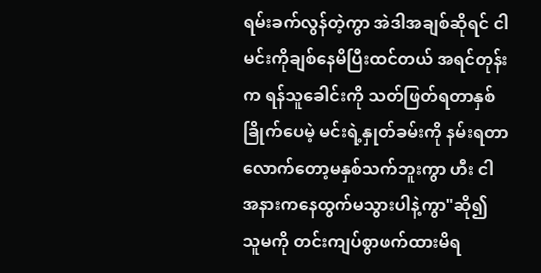ရမ်းခက်လွန်တဲ့ကွာ အဲဒါအချစ်ဆိုရင် ငါမင်းကိုချစ်နေမိပြီးထင်တယ် အရင်တုန်းက ရန်သူခေါင်းကို သတ်ဖြတ်ရတာနှစ်ခြိုက်ပေမဲ့ မင်းရဲ့နှုတ်ခမ်းကို နမ်းရတာလောက်တော့မနှစ်သက်ဘူးကွာ ဟီး ငါအနားကနေထွက်မသွားပါနဲ့ကွာ"ဆို၍ သူမကို တင်းကျပ်စွာဖက်ထားမိရ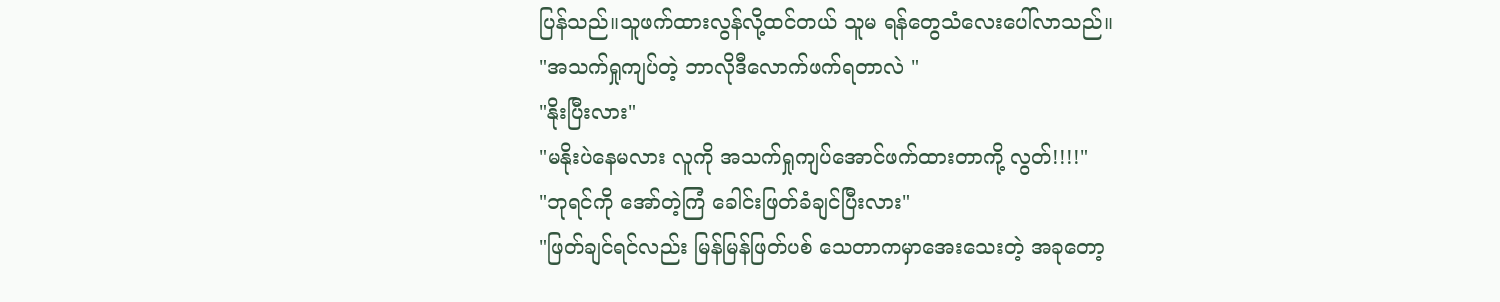ပြန်သည်။သူဖက်ထားလွန်လို့ထင်တယ် သူမ ရန်တွေသံလေးပေါ်လာသည်။
"အသက်ရှုကျပ်တဲ့ ဘာလိုဒီလောက်ဖက်ရတာလဲ "
"နိုးပြီးလား"
"မနိုးပဲနေမလား လူကို အသက်ရှုကျပ်အောင်ဖက်ထားတာကို့ လွတ်!!!!"
"ဘုရင်ကို အော်တဲ့ကြံ ခေါင်းဖြတ်ခံချင်ပြီးလား"
"ဖြတ်ချင်ရင်လည်း မြန်မြန်ဖြတ်ပစ် သေတာကမှာအေးသေးတဲ့ အခုတော့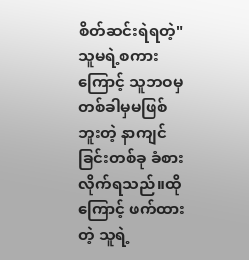စိတ်ဆင်းရဲရတဲ့"
သူမရဲ့စကားကြောင့် သူဘဝမှတစ်ခါမှမဖြစ်ဘူးတဲ့ နာကျင်ခြင်းတစ်ခု ခံစားလိုက်ရသည်။ထိုကြောင့် ဖက်ထားတဲ့ သူရဲ့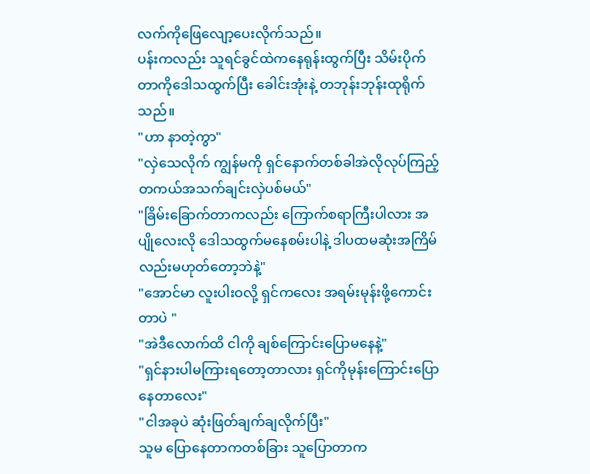လက်ကိုဖြေလျော့ပေးလိုက်သည်။
ပန်းကလည်း သူရင်ခွင်ထဲကနေရုန်းထွက်ပြီး သိမ်းပိုက်တာကိုဒေါသထွက်ပြီး ခေါင်းအုံးနဲ့ တဘုန်းဘုန်းထုရိုက်သည်။
"ဟာ နာတဲ့ကွာ"
"လှဲသေလိုက် ကျွန်မကို ရှင်နောက်တစ်ခါအဲလိုလုပ်ကြည့် တကယ်အသက်ချင်းလှဲပစ်မယ်"
"ခြိမ်းခြောက်တာကလည်း ကြောက်စရာကြီးပါလား အပျိုလေးလို ဒေါသထွက်မနေစမ်းပါနဲ့ ဒါပထမဆုံးအကြိမ်လည်းမဟုတ်တော့ဘဲနဲ့"
"အောင်မာ လူးပါးဝလို့ ရှင်ကလေး အရမ်းမုန်းဖို့ကောင်းတာပဲ "
"အဲဒီလောက်ထိ ငါကို ချစ်ကြောင်းပြောမနေနဲ့"
"ရှင်နားပါမကြားရတော့တာလား ရှင်ကိုမုန်းကြောင်းပြောနေတာလေး"
"ငါအခုပဲ ဆုံးဖြတ်ချက်ချလိုက်ပြီး"
သူမ ပြောနေတာကတစ်ခြား သူပြောတာက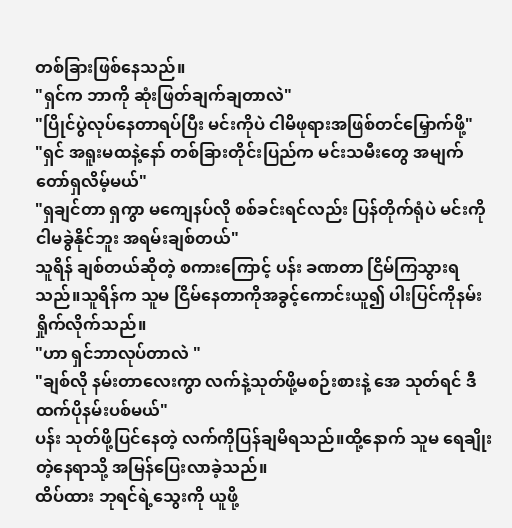တစ်ခြားဖြစ်နေသည်။
"ရှင်က ဘာကို ဆုံးဖြတ်ချက်ချတာလဲ"
"ပြိုင်ပွဲလုပ်နေတာရပ်ပြီး မင်းကိုပဲ ငါမိဖုရားအဖြစ်တင်မြှောက်ဖို့"
"ရှင် အရူးမထနဲ့နော် တစ်ခြားတိုင်းပြည်က မင်းသမီးတွေ အမျက်တော်ရှလိမ့်မယ်"
"ရှချင်တာ ရှကွာ မကျေနပ်လို စစ်ခင်းရင်လည်း ပြန်တိုက်ရုံပဲ မင်းကို ငါမခွဲနိုင်ဘူး အရမ်းချစ်တယ်"
သူရိန် ချစ်တယ်ဆိုတဲ့ စကားကြောင့် ပန်း ခဏတာ ငြိမ်ကြသွားရသည်။သူရိန်က သူမ ငြိမ်နေတာကိုအခွင့်ကောင်းယူ၍ ပါးပြင်ကိုနမ်းရှိုက်လိုက်သည်။
"ဟာ ရှင်ဘာလုပ်တာလဲ "
"ချစ်လို နမ်းတာလေးကွာ လက်နဲ့သုတ်ဖို့မစဉ်းစားနဲ့ အေ သုတ်ရင် ဒီထက်ပိုနမ်းပစ်မယ်"
ပန်း သုတ်ဖို့ပြင်နေတဲ့ လက်ကိုပြန်ချမိရသည်။ထို့နောက် သူမ ရေချိုးတဲ့နေရာသို့ အမြန်ပြေးလာခဲ့သည်။
ထိပ်ထား ဘုရင်ရဲ့သွေးကို ယူဖို့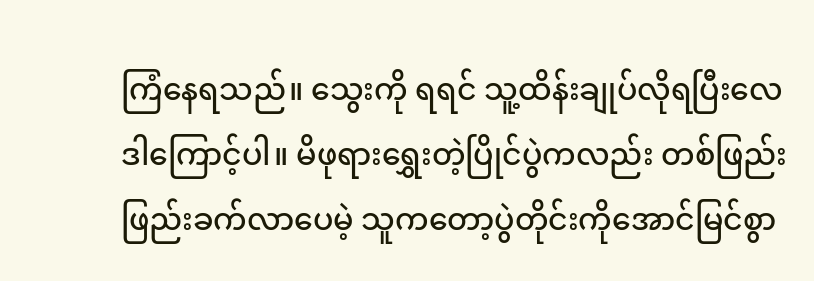ကြံနေရသည်။ သွေးကို ရရင် သူ့ထိန်းချုပ်လိုရပြီးလေ ဒါကြောင့်ပါ။ မိဖုရားရွှေးတဲ့ပြိုင်ပွဲကလည်း တစ်ဖြည်းဖြည်းခက်လာပေမဲ့ သူကတော့ပွဲတိုင်းကိုအောင်မြင်စွာ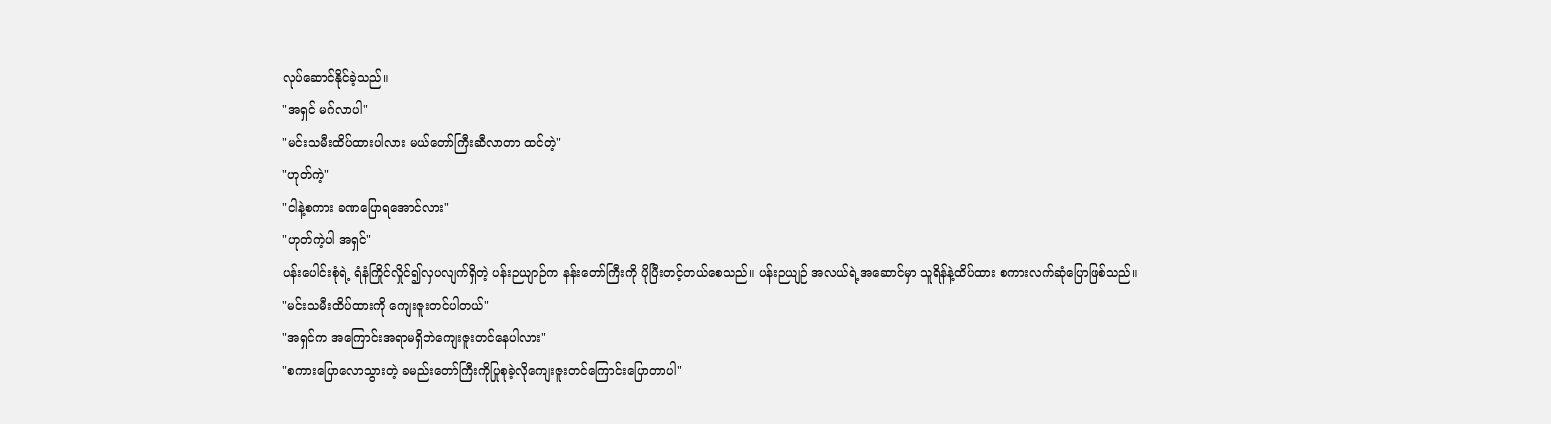လုပ်ဆောင်နိုင်ခဲ့သည်။
"အရှင် မဂ်လာပါ"
"မင်းသမီးထိပ်ထားပါလား မယ်တော်ကြီးဆီလာတာ ထင်တဲ့"
"ဟုတ်ကဲ့"
"ငါနဲ့စကား ခဏပြောရအောင်လား"
"ဟုတ်ကဲ့ပါ အရှင်"
ပန်းပေါင်းစုံရဲ့ ရံနံကြိုင်လှိုင်၍လှပလျက်ရှိတဲ့ ပန်းဉယျာဉ်က နန်းတော်ကြီးကို ပိုပြီးတင့်တယ်စေသည်။ ပန်းဉယျဉ် အလယ်ရဲ့အဆောင်မှာ သူရိန်နဲ့ထိပ်ထား စကားလက်ဆုံပြောဖြစ်သည်။
"မင်းသမီးထိပ်ထားကို ကျေးဇူးတင်ပါတယ်"
"အရှင်က အကြောင်းအရာမရှိဘဲကျေးဇူးတင်နေပါလား"
"စကားပြောလောသွားတဲ့ ခမည်းတော်ကြီးကိုပြုစုခဲ့လိုကျေးဇူးတင်ကြောင်းပြောတာပါ"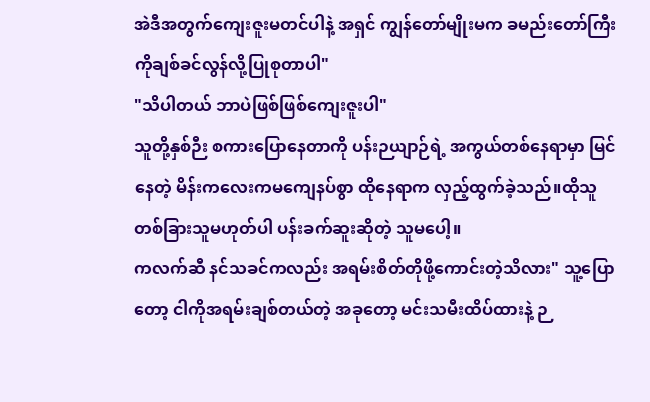အဲဒီအတွက်ကျေးဇူးမတင်ပါနဲ့ အရှင် ကျွန်တော်မျိုးမက ခမည်းတော်ကြီးကိုချစ်ခင်လွန်လို့ပြုစုတာပါ"
"သိပါတယ် ဘာပဲဖြစ်ဖြစ်ကျေးဇူးပါ"
သူတို့နှစ်ဉီး စကားပြောနေတာကို ပန်းဉယျာဉ်ရဲ့ အကွယ်တစ်နေရာမှာ မြင်နေတဲ့ မိန်းကလေးကမကျေနပ်စွာ ထိုနေရာက လှည့်ထွက်ခဲ့သည်။ထိုသူ တစ်ခြားသူမဟုတ်ပါ ပန်းခက်ဆူးဆိုတဲ့ သူမပေါ့။
ကလက်ဆီ နင်သခင်ကလည်း အရမ်းစိတ်တိုဖို့ကောင်းတဲ့သိလား" သူ့ပြောတော့ ငါကိုအရမ်းချစ်တယ်တဲ့ အခုတော့ မင်းသမီးထိပ်ထားနဲ့ ဉ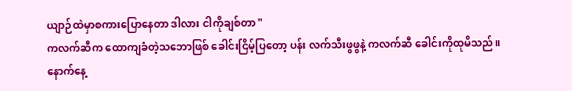ယျာဉ်ထဲမှာစကားပြောနေတာ ဒါလား ငါကိုချစ်တာ "
ကလက်ဆီက ထောကျခံတဲ့သဘောဖြစ် ခေါင်းငြိမ့်ပြတော့ ပန်း လက်သီးဖွဖွနဲ့ ကလက်ဆီ ခေါင်းကိုထုမိသည်။
နောက်နေ့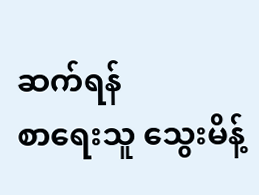ဆက်ရန်
စာရေးသူ သွေးမိန့်